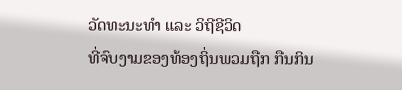ວັດທະນະທຳ ແລະ ວິຖີຊີວິດ
ທີ່ຈົບງາມຂອງທ້ອງຖິ່ນພວມຖືກ ກືນກິນ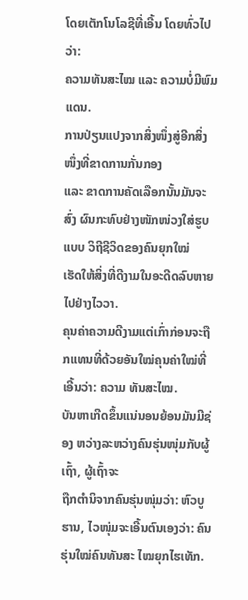ໂດຍເຕັກໂນໂລຊີທີ່ເອີ້ນ ໂດຍທົ່ວໄປວ່າ:
ຄວາມທັນສະໄໝ ແລະ ຄວາມບໍ່ມີພົມແດນ.
ການປ່ຽນແປງຈາກສິ່ງໜຶ່ງສູ່ອີກສິ່ງໜຶ່ງທີ່ຂາດການກັ່ນກອງ
ແລະ ຂາດການຄັດເລືອກນັ້ນມັນຈະສົ່ງ ຜົນກະທົບຢ່າງໜັກໜ່ວງໃສ່ຮູບແບບ ວິຖີຊີວິດຂອງຄົນຍຸກໃໝ່
ເຮັດໃຫ້ສິ່ງທີ່ດີງາມໃນອະດີດລົບຫາຍ ໄປຢ່າງໄວວາ.
ຄຸນຄ່າຄວາມດີງາມແຕ່ເກົ່າກ່ອນຈະຖືກແທນທີ່ດ້ວຍອັນໃໝ່ຄຸນຄ່າໃໝ່ທີ່ເອີ້ນວ່າ: ຄວາມ ທັນສະໄໝ.
ບັນຫາເກີດຂຶ້ນແນ່ນອນຍ້ອນມັນມີຊ່ອງ ຫວ່າງລະຫວ່າງຄົນຮຸ່ນໜຸ່ມກັບຜູ້ເຖົ້າ, ຜູ້ເຖົ້າຈະ
ຖືກຕຳນິຈາກຄົນຮຸ່ນໜຸ່ມວ່າ: ຫົວບູຮານ, ໄວໜຸ່ມຈະເອີ້ນຕົນເອງວ່າ: ຄົນຮຸ່ນໃໝ່ຄົນທັນສະ ໄໝຍຸກໄຮເທັກ.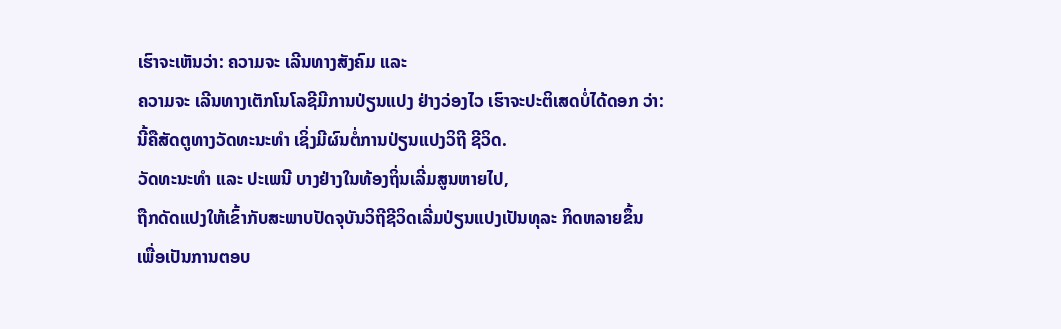ເຮົາຈະເຫັນວ່າ: ຄວາມຈະ ເລີນທາງສັງຄົມ ແລະ
ຄວາມຈະ ເລີນທາງເຕັກໂນໂລຊີມີການປ່ຽນແປງ ຢ່າງວ່ອງໄວ ເຮົາຈະປະຕິເສດບໍ່ໄດ້ດອກ ວ່າ:
ນີ້ຄືສັດຕູທາງວັດທະນະທຳ ເຊິ່ງມີຜົນຕໍ່ການປ່ຽນແປງວິຖີ ຊີວິດ.
ວັດທະນະທຳ ແລະ ປະເພນີ ບາງຢ່າງໃນທ້ອງຖິ່ນເລີ່ມສູນຫາຍໄປ,
ຖືກດັດແປງໃຫ້ເຂົ້າກັບສະພາບປັດຈຸບັນວິຖີຊີວິດເລີ່ມປ່ຽນແປງເປັນທຸລະ ກິດຫລາຍຂຶ້ນ
ເພື່ອເປັນການຕອບ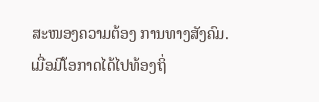ສະໜອງຄວາມຕ້ອງ ການທາງສັງຄົມ.
ເມື່ອມີໂອກາດໄດ້ໄປທ້ອງຖິ່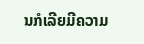ນກໍເລີຍມີຄວາມ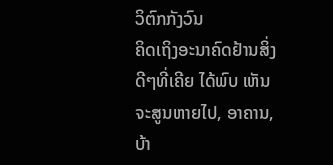ວິຕົກກັງວົນ
ຄິດເຖິງອະນາຄົດຢ້ານສິ່ງດີໆທີ່ເຄີຍ ໄດ້ພົບ ເຫັນຈະສູນຫາຍໄປ, ອາຄານ,
ບ້າ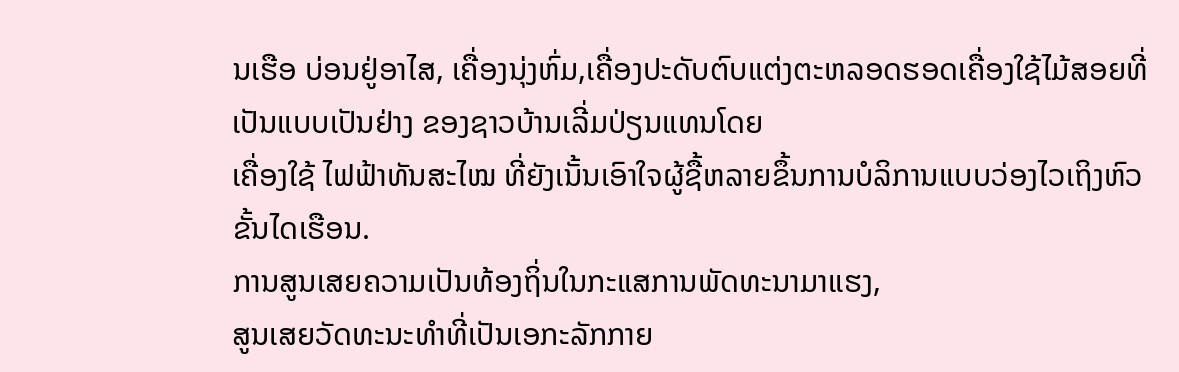ນເຮືອ ບ່ອນຢູ່ອາໄສ, ເຄື່ອງນຸ່ງຫົ່ມ,ເຄື່ອງປະດັບຕົບແຕ່ງຕະຫລອດຮອດເຄື່ອງໃຊ້ໄມ້ສອຍທີ່ເປັນແບບເປັນຢ່າງ ຂອງຊາວບ້ານເລີ່ມປ່ຽນແທນໂດຍ
ເຄື່ອງໃຊ້ ໄຟຟ້າທັນສະໄໝ ທີ່ຍັງເນັ້ນເອົາໃຈຜູ້ຊື້ຫລາຍຂຶ້ນການບໍລິການແບບວ່ອງໄວເຖິງຫົວຂັ້ນໄດເຮືອນ.
ການສູນເສຍຄວາມເປັນທ້ອງຖິ່ນໃນກະແສການພັດທະນາມາແຮງ,
ສູນເສຍວັດທະນະທຳທີ່ເປັນເອກະລັກກາຍ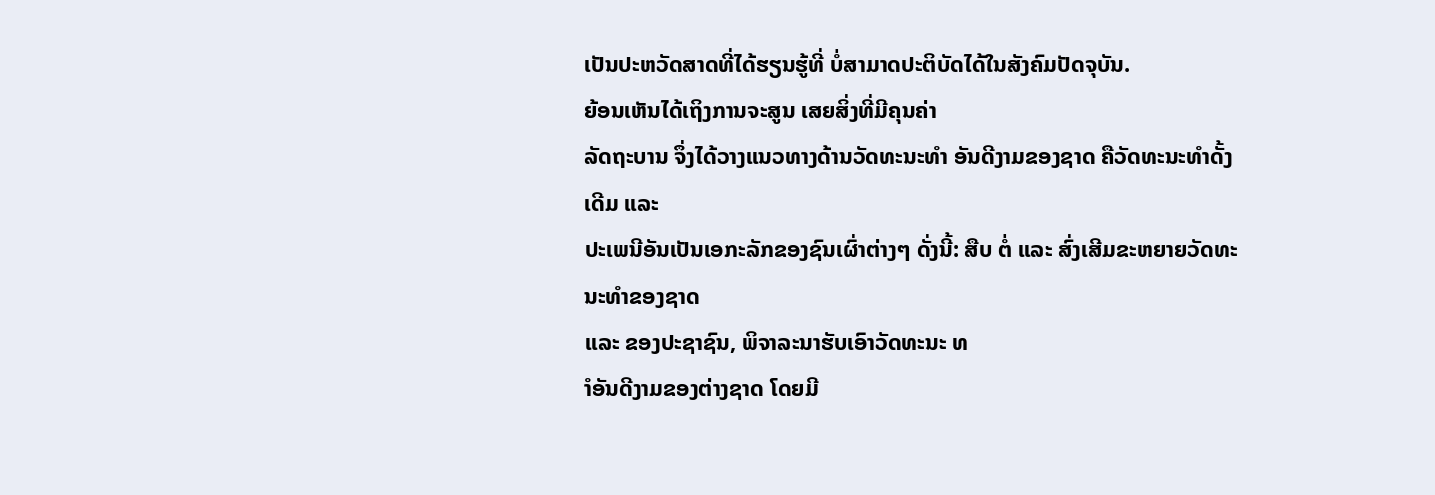ເປັນປະຫວັດສາດທີ່ໄດ້ຮຽນຮູ້ທີ່ ບໍ່ສາມາດປະຕິບັດໄດ້ໃນສັງຄົມປັດຈຸບັນ.
ຍ້ອນເຫັນໄດ້ເຖິງການຈະສູນ ເສຍສິ່ງທີ່ມີຄຸນຄ່າ
ລັດຖະບານ ຈຶ່ງໄດ້ວາງແນວທາງດ້ານວັດທະນະທຳ ອັນດີງາມຂອງຊາດ ຄືວັດທະນະທຳດັ້ງ ເດີມ ແລະ
ປະເພນີອັນເປັນເອກະລັກຂອງຊົນເຜົ່າຕ່າງໆ ດັ່ງນີ້: ສືບ ຕໍ່ ແລະ ສົ່ງເສີມຂະຫຍາຍວັດທະນະທຳຂອງຊາດ
ແລະ ຂອງປະຊາຊົນ, ພິຈາລະນາຮັບເອົາວັດທະນະ ທ
ຳອັນດີງາມຂອງຕ່າງຊາດ ໂດຍມີ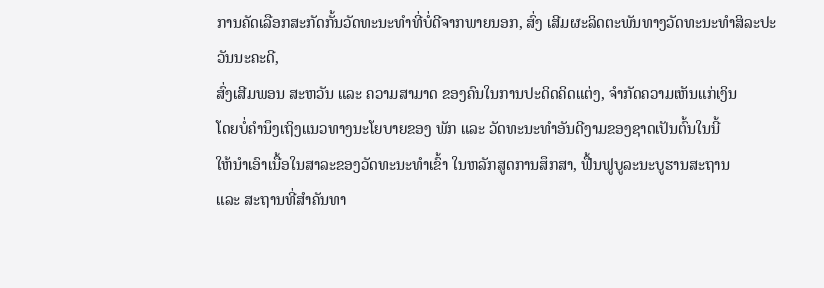ການຄັດເລືອກສະກັດກັ້ນວັດທະນະທຳທີ່ບໍ່ດີຈາກພາຍນອກ, ສົ່ງ ເສີມຜະລິດຕະພັນທາງວັດທະນະທຳສິລະປະວັນນະຄະດີ,
ສົ່ງເສີມພອນ ສະຫວັນ ແລະ ຄວາມສາມາດ ຂອງຄົນໃນການປະດິດຄິດແຕ່ງ, ຈຳກັດຄວາມເຫັນແກ່ເງິນ
ໂດຍບໍ່ຄຳນຶງເຖິງແນວທາງນະໂຍບາຍຂອງ ພັກ ແລະ ວັດທະນະທຳອັນດີງາມຂອງຊາດເປັນຕົ້ນໃນນີ້
ໃຫ້ນຳເອົາເນື້ອໃນສາລະຂອງວັດທະນະທຳເຂົ້າ ໃນຫລັກສູດການສຶກສາ, ຟື້ນຟູບູລະນະບູຮານສະຖານ
ແລະ ສະຖານທີ່ສຳຄັນທາ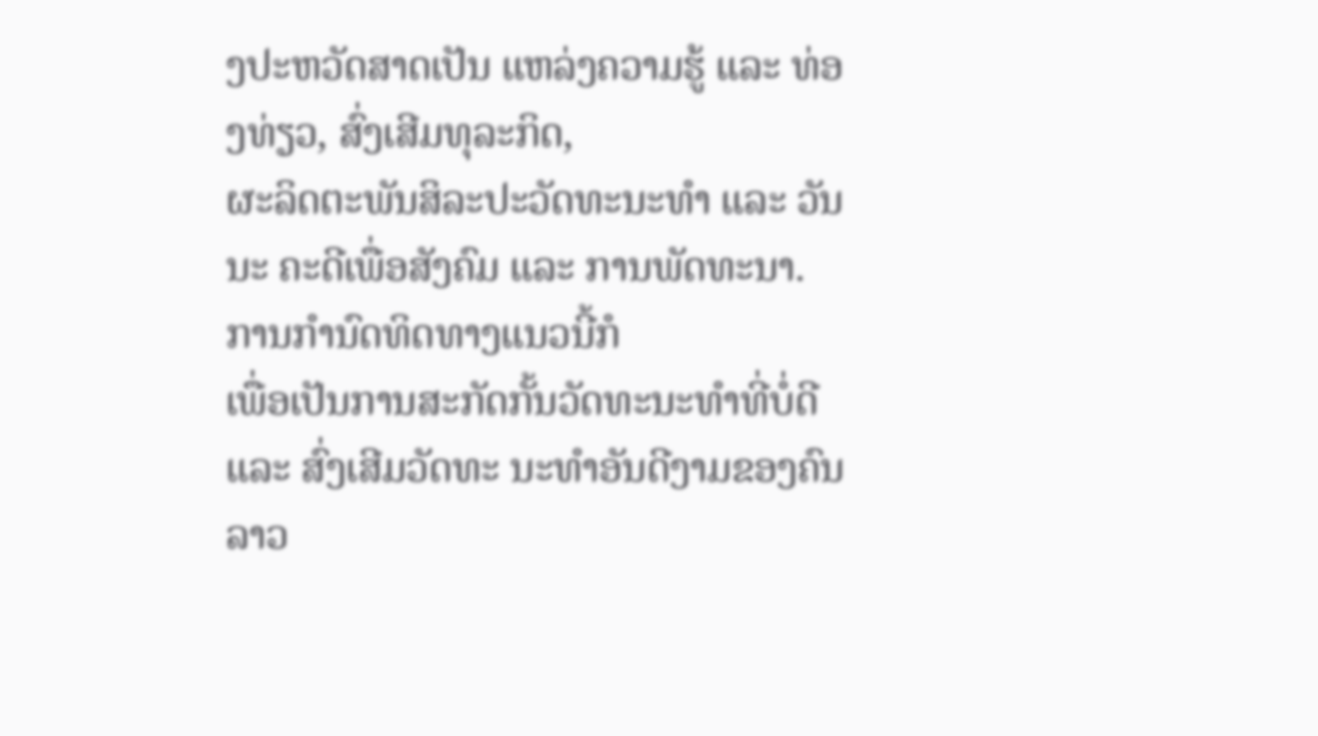ງປະຫວັດສາດເປັນ ແຫລ່ງຄວາມຮູ້ ແລະ ທ່ອງທ່ຽວ, ສົ່ງເສີມທຸລະກິດ,
ຜະລິດຕະພັນສິລະປະວັດທະນະທຳ ແລະ ວັນນະ ຄະດີເພື່ອສັງຄົມ ແລະ ການພັດທະນາ.
ການກຳນົດທິດທາງແນວນີ້ກໍ
ເພື່ອເປັນການສະກັດກັ້ນວັດທະນະທຳທີ່ບໍ່ດີ ແລະ ສົ່ງເສີມວັດທະ ນະທຳອັນດີງາມຂອງຄົນລາວ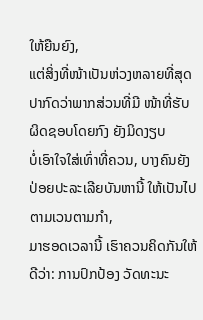ໃຫ້ຍືນຍົງ,
ແຕ່ສິ່ງທີ່ໜ້າເປັນຫ່ວງຫລາຍທີ່ສຸດປາກົດວ່າພາກສ່ວນທີ່ມີ ໜ້າທີ່ຮັບຜິດຊອບໂດຍກົງ ຍັງມິດງຽບ
ບໍ່ເອົາໃຈໃສ່ເທົ່າທີ່ຄວນ, ບາງຄົນຍັງປ່ອຍປະລະເລີຍບັນຫານີ້ ໃຫ້ເປັນໄປຕາມເວນຕາມກຳ,
ມາຮອດເວລານີ້ ເຮົາຄວນຄິດກັນໃຫ້ດີວ່າ: ການປົກປ້ອງ ວັດທະນະ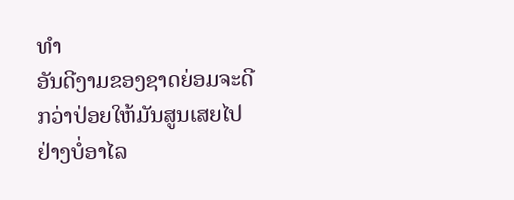ທຳ
ອັນດີງາມຂອງຊາດຍ່ອມຈະດີກວ່າປ່ອຍໃຫ້ມັນສູນເສຍໄປຢ່າງບໍ່ອາໄລ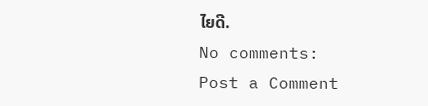ໄຍດີ.
No comments:
Post a Comment